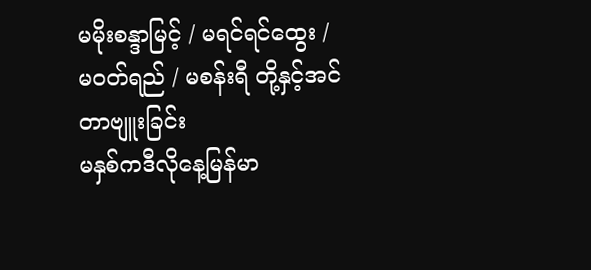မမိုးစန္ဒာမြင့် / မရင်ရင်ထွေး / မဝတ်ရည် / မစန်းရီ တို့နှင့်အင်တာဗျူးခြင်း
မနှစ်ကဒီလိုနေ့မြန်မာ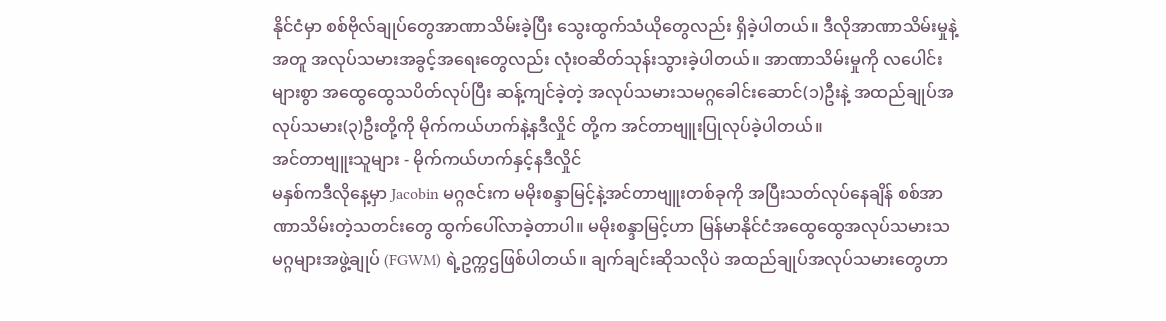နိုင်ငံမှာ စစ်ဗိုလ်ချုပ်တွေအာဏာသိမ်းခဲ့ပြီး သွေးထွက်သံယိုတွေလည်း ရှိခဲ့ပါတယ်။ ဒီလိုအာဏာသိမ်းမှုနဲ့အတူ အလုပ်သမားအခွင့်အရေးတွေလည်း လုံးဝဆိတ်သုန်းသွားခဲ့ပါတယ်။ အာဏာသိမ်းမှုကို လပေါင်းများစွာ အထွေထွေသပိတ်လုပ်ပြီး ဆန့်ကျင်ခဲ့တဲ့ အလုပ်သမားသမဂ္ဂခေါင်းဆောင်(၁)ဦးနဲ့ အထည်ချုပ်အလုပ်သမား(၃)ဦးတို့ကို မိုက်ကယ်ဟက်နဲ့နဒီလှိုင် တို့က အင်တာဗျူးပြုလုပ်ခဲ့ပါတယ်။
အင်တာဗျူးသူများ - မိုက်ကယ်ဟက်နှင့်နဒီလှိုင်
မနှစ်ကဒီလိုနေ့မှာ Jacobin မဂ္ဂဇင်းက မမိုးစန္ဒာမြင့်နဲ့အင်တာဗျူးတစ်ခုကို အပြီးသတ်လုပ်နေချိန် စစ်အာဏာသိမ်းတဲ့သတင်းတွေ ထွက်ပေါ်လာခဲ့တာပါ။ မမိုးစန္ဒာမြင့်ဟာ မြန်မာနိုင်ငံအထွေထွေအလုပ်သမားသမဂ္ဂများအဖွဲ့ချုပ် (FGWM) ရဲ့ဥက္ကဌဖြစ်ပါတယ်။ ချက်ချင်းဆိုသလိုပဲ အထည်ချုပ်အလုပ်သမားတွေဟာ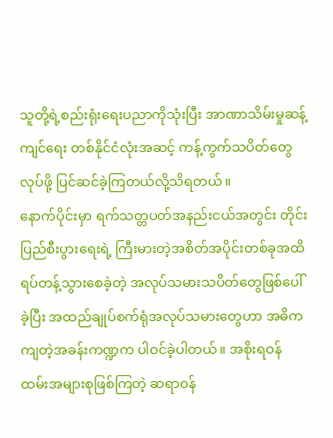သူတို့ရဲ့စည်းရုံးရေးပညာကိုသုံးပြီး အာဏာသိမ်းမှုဆန့်ကျင်ရေး တစ်နိုင်ငံလုံးအဆင့် ကန့်ကွက်သပိတ်တွေလုပ်ဖို့ ပြင်ဆင်ခဲ့ကြတယ်လို့သိရတယ်။
နောက်ပိုင်းမှာ ရက်သတ္တပတ်အနည်းငယ်အတွင်း တိုင်းပြည်စီးပွားရေးရဲ့ ကြီးမားတဲ့အစိတ်အပိုင်းတစ်ခုအထိ ရပ်တန့်သွားစေခဲ့တဲ့ အလုပ်သမားသပိတ်တွေဖြစ်ပေါ်ခဲ့ပြီး အထည်ချုပ်စက်ရုံအလုပ်သမားတွေဟာ အဓိကကျတဲ့အခန်းကဏ္ဍက ပါဝင်ခဲ့ပါတယ်။ အစိုးရဝန်ထမ်းအများစုဖြစ်ကြတဲ့ ဆရာဝန်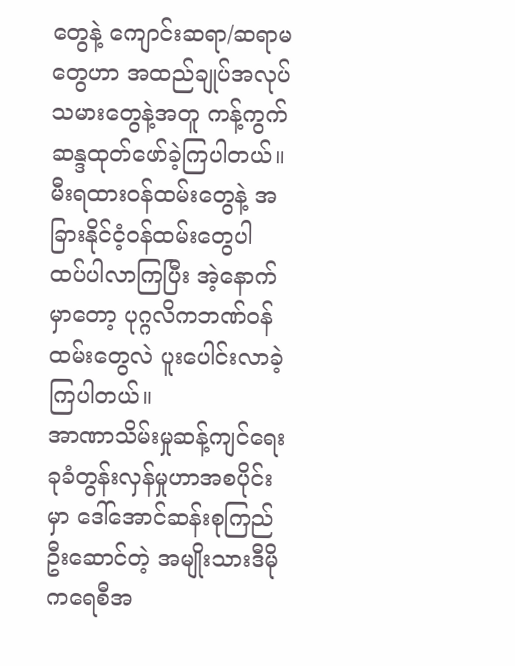တွေနဲ့ ကျောင်းဆရာ/ဆရာမတွေဟာ အထည်ချုပ်အလုပ်သမားတွေနဲ့အတူ ကန့်ကွက်ဆန္ဒထုတ်ဖော်ခဲ့ကြပါတယ်။ မီးရထားဝန်ထမ်းတွေနဲ့ အခြားနိုင်ငံ့ဝန်ထမ်းတွေပါ ထပ်ပါလာကြပြီး အဲ့နောက်မှာတော့ ပုဂ္ဂလိကဘဏ်ဝန်ထမ်းတွေလဲ ပူးပေါင်းလာခဲ့ကြပါတယ်။
အာဏာသိမ်းမှုဆန့်ကျင်ရေး ခုခံတွန်းလှန်မှုဟာအစပိုင်းမှာ ဒေါ်အောင်ဆန်းစုကြည်ဦးဆောင်တဲ့ အမျိုးသားဒီမိုကရေစီအ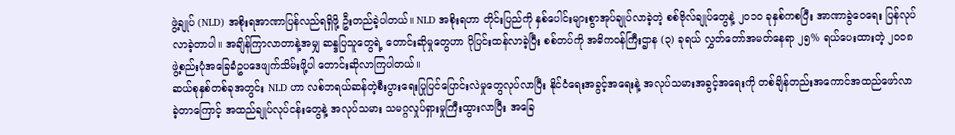ဖွဲ့ချုပ် (NLD) အစိုးရအာဏာပြန်လည်ရရှိဖို့ ဦးတည်ခဲ့ပါတယ်။ NLD အစိုးရဟာ တိုင်းပြည်ကို နှစ်ပေါင်းများစွာအုပ်ချုပ်လာခဲ့တဲ့ စစ်ဗိုလ်ချုပ်တွေနဲ့ ၂၀၁၀ ခုနှစ်ကစပြီး အာဏာခွဲဝေရေး ပြန်လုပ်လာခဲ့တာပါ။ အချိန်ကြာလာတာနဲ့အမျှ ဆန္ဒပြသူတွေရဲ့ တောင်းဆိုမှုတွေဟာ ပိုပြင်းထန်လာခဲ့ပြီး စစ်တပ်ကို အဓိကဝန်ကြီးဌာန (၃) ခုရယ် လွှတ်တော်အမတ်နေရာ ၂၅% ရယ်ပေးထားတဲ့ ၂၀၀၈ ဖွဲ့စည်းပုံအခြေခံဥပဒေဖျက်သိမ်းဖို့ပါ တောင်းဆိုလာကြပါတယ်။
ဆယ်စုနှစ်တစ်ခုအတွင်း NLD ဟာ လစ်ဘရယ်ဆန်တဲ့စီးပွားရေးပြုပြင်ပြောင်းလဲမှုတွေလုပ်လာပြီး နိုင်ငံရေးအခွင့်အရေးနဲ့ အလုပ်သမားအခွင့်အရေးကို တစ်ချိန်တည်းအကောင်အထည်ဖော်လာခဲ့တာကြောင့် အထည်ချုပ်လုပ်ငန်းတွေနဲ့ အလုပ်သမား သမဂ္ဂလှုပ်ရှားမှုကြီးထွားလာပြီး အခြေ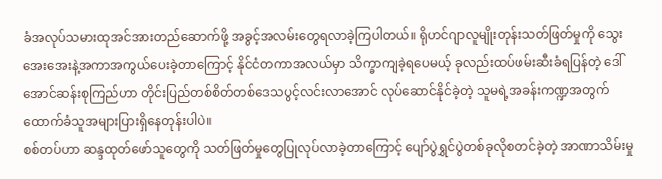ခံအလုပ်သမားထုအင်အားတည်ဆောက်ဖို့ အခွင့်အလမ်းတွေရလာခဲ့ကြပါတယ်။ ရိုဟင်ဂျာလူမျိုးတုန်းသတ်ဖြတ်မှုကို သွေးအေးအေးနဲ့အကာအကွယ်ပေးခဲ့တာကြောင့် နိုင်ငံတကာအလယ်မှာ သိက္ခာကျခဲ့ရပေမယ့် ခုလည်းထပ်ဖမ်းဆီးခံရပြန်တဲ့ ဒေါ်အောင်ဆန်းစုကြည်ဟာ တိုင်းပြည်တစ်စိတ်တစ်ဒေသပွင့်လင်းလာအောင် လုပ်ဆောင်နိုင်ခဲ့တဲ့ သူမရဲ့အခန်းကဏ္ဍအတွက် ထောက်ခံသူအများပြားရှိနေတုန်းပါပဲ။
စစ်တပ်ဟာ ဆန္ဒထုတ်ဖော်သူတွေကို သတ်ဖြတ်မှုတွေပြုလုပ်လာခဲ့တာကြောင့် ပျော်ပွဲရွှင်ပွဲတစ်ခုလိုစတင်ခဲ့တဲ့ အာဏာသိမ်းမှု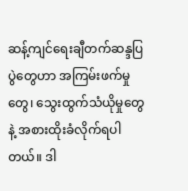ဆန့်ကျင်ရေးချီတက်ဆန္ဒပြပွဲတွေဟာ အကြမ်းဖက်မှုတွေ၊ သွေးထွက်သံယိုမှုတွေနဲ့ အစားထိုးခံလိုက်ရပါတယ်။ ဒါ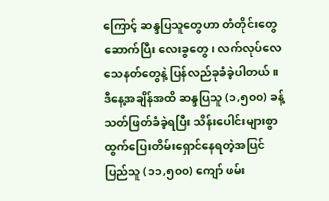ကြောင့် ဆန္ဒပြသူတွေဟာ တံတိုင်းတွေဆောက်ပြီး လေးခွတွေ၊ လက်လုပ်လေသေနတ်တွေနဲ့ ပြန်လည်ခုခံခဲ့ပါတယ်။ ဒီနေ့အချိန်အထိ ဆန္ဒပြသူ (၁,၅၀၀) ခန့် သတ်ဖြတ်ခံခဲ့ရပြီး သိန်းပေါင်းများစွာ ထွက်ပြေးတိမ်းရှောင်နေရတဲ့အပြင် ပြည်သူ (၁၁,၅၀၀) ကျော် ဖမ်း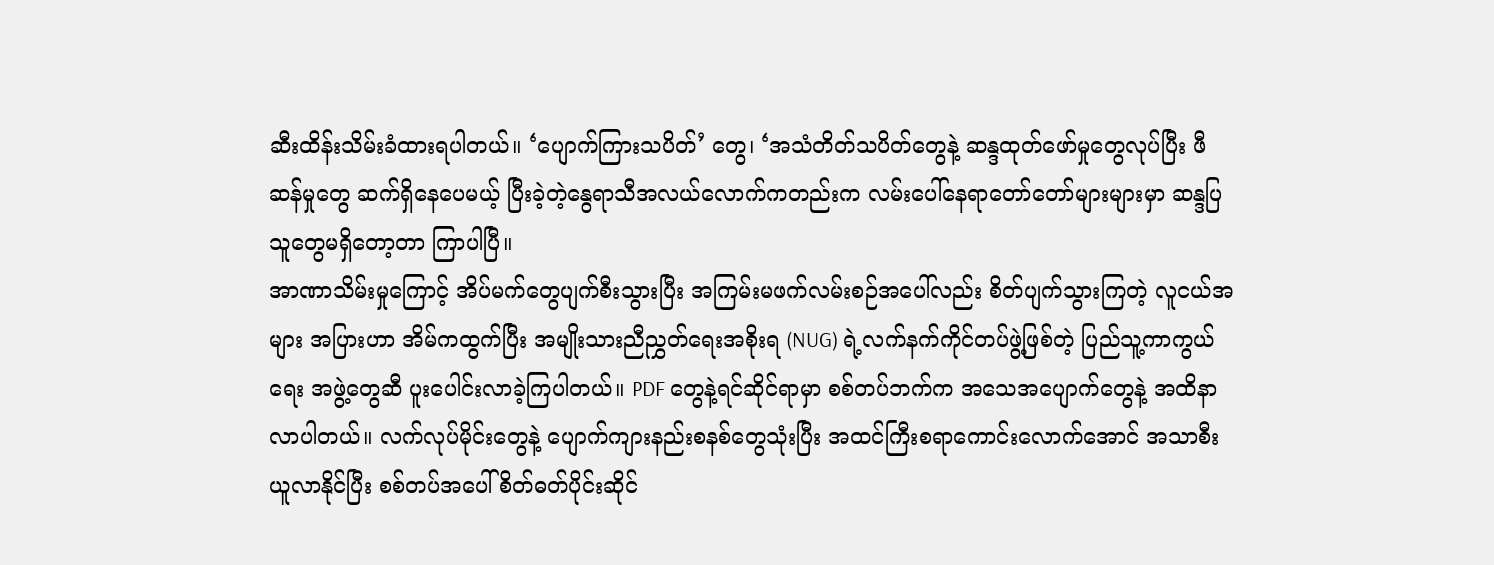ဆီးထိန်းသိမ်းခံထားရပါတယ်။ ‘ပျောက်ကြားသပိတ်’ တွေ၊ ‘အသံတိတ်သပိတ်တွေနဲ့ ဆန္ဒထုတ်ဖော်မှုတွေလုပ်ပြီး ဖီဆန်မှုတွေ ဆက်ရှိနေပေမယ့် ပြီးခဲ့တဲ့နွေရာသီအလယ်လောက်ကတည်းက လမ်းပေါ်နေရာတော်တော်များများမှာ ဆန္ဒပြသူတွေမရှိတော့တာ ကြာပါပြီ။
အာဏာသိမ်းမှုကြောင့် အိပ်မက်တွေပျက်စီးသွားပြီး အကြမ်းမဖက်လမ်းစဉ်အပေါ်လည်း စိတ်ပျက်သွားကြတဲ့ လူငယ်အများ အပြားဟာ အိမ်ကထွက်ပြီး အမျိုးသားညီညွှတ်ရေးအစိုးရ (NUG) ရဲ့လက်နက်ကိုင်တပ်ဖွဲ့ဖြစ်တဲ့ ပြည်သူ့ကာကွယ်ရေး အဖွဲ့တွေဆီ ပူးပေါင်းလာခဲ့ကြပါတယ်။ PDF တွေနဲ့ရင်ဆိုင်ရာမှာ စစ်တပ်ဘက်က အသေအပျောက်တွေနဲ့ အထိနာလာပါတယ်။ လက်လုပ်မိုင်းတွေနဲ့ ပျောက်ကျားနည်းစနစ်တွေသုံးပြီး အထင်ကြီးစရာကောင်းလောက်အောင် အသာစီးယူလာနိုင်ပြီး စစ်တပ်အပေါ် စိတ်ဓတ်ပိုင်းဆိုင်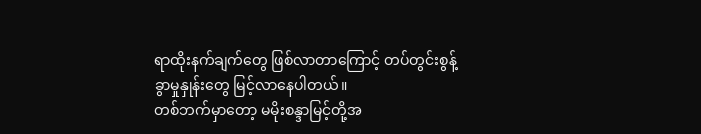ရာထိုးနက်ချက်တွေ ဖြစ်လာတာကြောင့် တပ်တွင်းစွန့်ခွာမှုနှုန်းတွေ မြင့်လာနေပါတယ်။
တစ်ဘက်မှာတော့ မမိုးစန္ဒာမြင့်တို့အ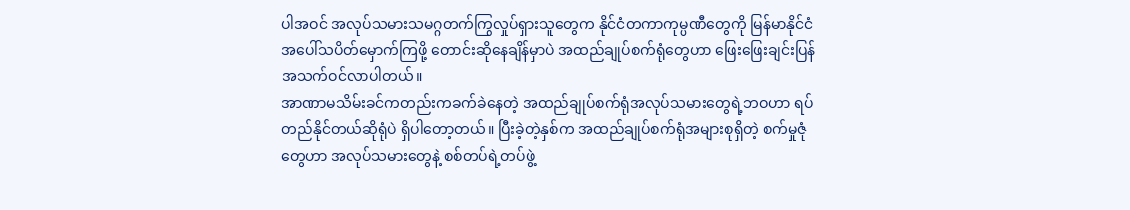ပါအဝင် အလုပ်သမားသမဂ္ဂတက်ကြွလှုပ်ရှားသူတွေက နိုင်ငံတကာကုမ္ပဏီတွေကို မြန်မာနိုင်ငံ အပေါ်သပိတ်မှောက်ကြဖို့ တောင်းဆိုနေချိန်မှာပဲ အထည်ချုပ်စက်ရုံတွေဟာ ဖြေးဖြေးချင်းပြန်အသက်ဝင်လာပါတယ်။
အာဏာမသိမ်းခင်ကတည်းကခက်ခဲနေတဲ့ အထည်ချုပ်စက်ရုံအလုပ်သမားတွေရဲ့ဘဝဟာ ရပ်တည်နိုင်တယ်ဆိုရုံပဲ ရှိပါတော့တယ်။ ပြီးခဲ့တဲ့နှစ်က အထည်ချုပ်စက်ရုံအများစုရှိတဲ့ စက်မှုဇုံတွေဟာ အလုပ်သမားတွေနဲ့ စစ်တပ်ရဲ့တပ်ဖွဲ့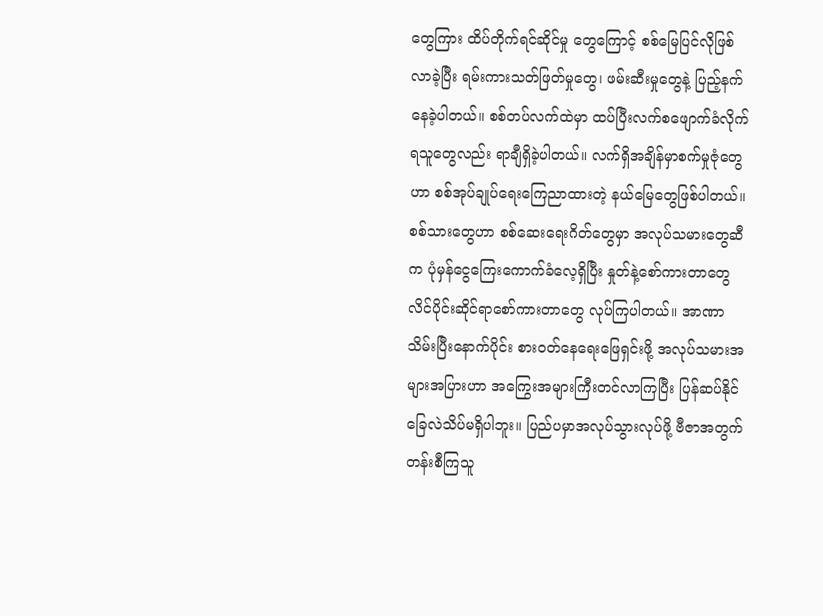တွေကြား ထိပ်တိုက်ရင်ဆိုင်မှု တွေကြောင့် စစ်မြေပြင်လိုဖြစ်လာခဲ့ပြီး ရမ်းကားသတ်ဖြတ်မှုတွေ၊ ဖမ်းဆီးမှုတွေနဲ့ ပြည့်နက်နေခဲ့ပါတယ်။ စစ်တပ်လက်ထဲမှာ ထပ်ပြီးလက်စဖျောက်ခံလိုက်ရသူတွေလည်း ရာချီရှိခဲ့ပါတယ်။ လက်ရှိအချိန်မှာစက်မှုဇုံတွေဟာ စစ်အုပ်ချုပ်ရေးကြေညာထားတဲ့ နယ်မြေတွေဖြစ်ပါတယ်။ စစ်သားတွေဟာ စစ်ဆေးရေးဂိတ်တွေမှာ အလုပ်သမားတွေဆီက ပုံမှန်ငွေကြေးကောက်ခံလေ့ရှိပြီး နှုတ်နဲ့စော်ကားတာတွေ လိင်ပိုင်းဆိုင်ရာစော်ကားတာတွေ လုပ်ကြပါတယ်။ အာဏာသိမ်းပြီးနောက်ပိုင်း စားဝတ်နေရေးဖြေရှင်းဖို့ အလုပ်သမားအများအပြားဟာ အကြွေးအများကြီးတင်လာကြပြီး ပြန်ဆပ်နိုင်ခြေလဲသိပ်မရှိပါဘူး။ ပြည်ပမှာအလုပ်သွားလုပ်ဖို့ ဗီဇာအတွက် တန်းစီကြသူ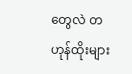တွေလဲ တဟုန်ထိုးများ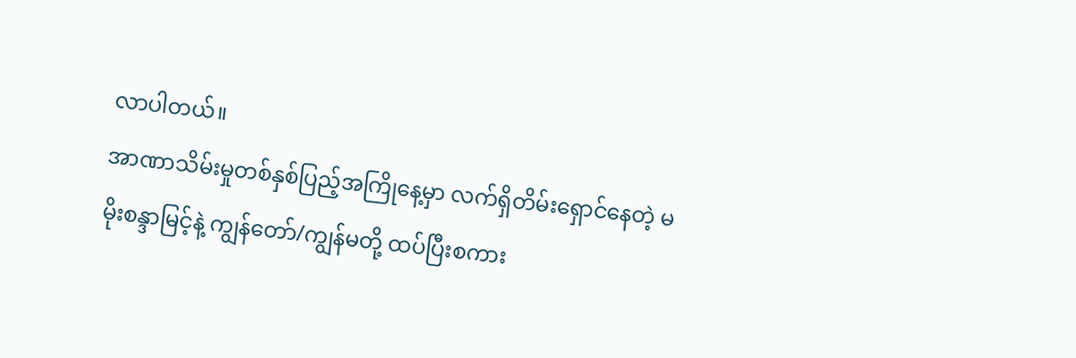လာပါတယ်။
အာဏာသိမ်းမှုတစ်နှစ်ပြည့်အကြိုနေ့မှာ လက်ရှိတိမ်းရှောင်နေတဲ့ မမိုးစန္ဒာမြင့်နဲ့ ကျွန်တော်/ကျွန်မတို့ ထပ်ပြီးစကား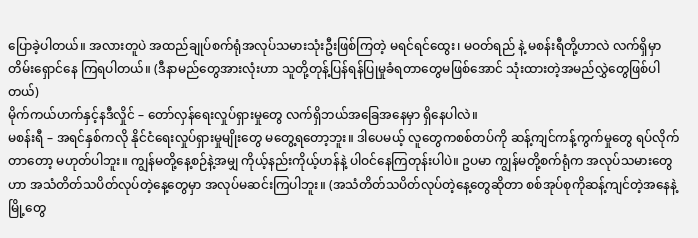ပြောခဲ့ပါတယ်။ အလားတူပဲ အထည်ချုပ်စက်ရုံအလုပ်သမားသုံးဦးဖြစ်ကြတဲ့ မရင်ရင်ထွေး၊ မဝတ်ရည် နဲ့ မစန်းရီတို့ဟာလဲ လက်ရှိမှာ တိမ်းရှောင်နေ ကြရပါတယ်။ (ဒီနာမည်တွေအားလုံးဟာ သူတို့တုန့်ပြန်ရန်ပြုမှုခံရတာတွေမဖြစ်အောင် သုံးထားတဲ့အမည်လွှဲတွေဖြစ်ပါတယ်)
မိုက်ကယ်ဟက်နှင့်နဒီလှိုင် – တော်လှန်ရေးလှုပ်ရှားမှုတွေ လက်ရှိဘယ်အခြေအနေမှာ ရှိနေပါလဲ။
မစန်းရီ – အရင်နှစ်ကလို နိုင်ငံရေးလှုပ်ရှားမှုမျိုးတွေ မတွေ့ရတော့ဘူး။ ဒါပေမယ့် လူတွေကစစ်တပ်ကို ဆန့်ကျင်ကန့်ကွက်မှုတွေ ရပ်လိုက်တာတော့ မဟုတ်ပါဘူး။ ကျွန်မတို့နေ့စဉ်နဲ့အမျှ ကိုယ့်နည်းကိုယ့်ဟန်နဲ့ ပါဝင်နေကြတုန်းပါပဲ။ ဥပမာ ကျွန်မတို့စက်ရုံက အလုပ်သမားတွေဟာ အသံတိတ်သပိတ်လုပ်တဲ့နေ့တွေမှာ အလုပ်မဆင်းကြပါဘူး။ (အသံတိတ်သပိတ်လုပ်တဲ့နေ့တွေဆိုတာ စစ်အုပ်စုကိုဆန့်ကျင်တဲ့အနေနဲ့ မြို့တွေ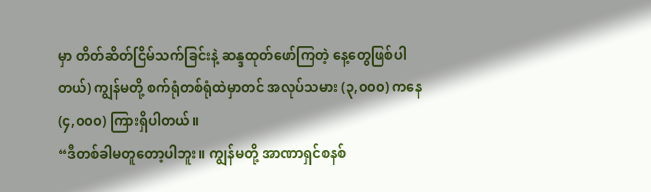မှာ တိတ်ဆိတ်ငြိမ်သက်ခြင်းနဲ့ ဆန္ဒထုတ်ဖော်ကြတဲ့ နေ့တွေဖြစ်ပါတယ်) ကျွန်မတို့ စက်ရုံတစ်ရုံထဲမှာတင် အလုပ်သမား (၃,၀၀၀) ကနေ (၄,၀၀၀) ကြားရှိပါတယ်။
“ဒီတစ်ခါမတူတော့ပါဘူး။ ကျွန်မတို့ အာဏာရှင်စနစ်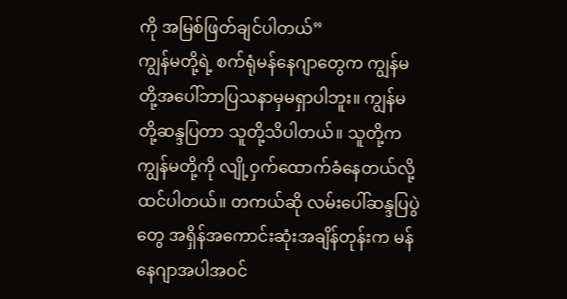ကို အမြစ်ဖြတ်ချင်ပါတယ်”
ကျွန်မတို့ရဲ့ စက်ရုံမန်နေဂျာတွေက ကျွန်မတို့အပေါ်ဘာပြသနာမှမရှာပါဘူး။ ကျွန်မတို့ဆန္ဒပြတာ သူတို့သိပါတယ်။ သူတို့က ကျွန်မတို့ကို လျို့ဝှက်ထောက်ခံနေတယ်လို့ထင်ပါတယ်။ တကယ်ဆို လမ်းပေါ်ဆန္ဒပြပွဲတွေ အရှိန်အကောင်းဆုံးအချိန်တုန်းက မန်နေဂျာအပါအဝင်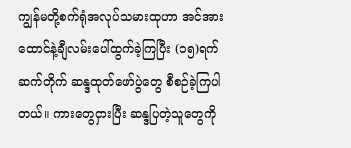ကျွန်မတို့စက်ရုံအလုပ်သမားထုဟာ အင်အားထောင်နဲ့ချီလမ်းပေါ်ထွက်ခဲ့ကြပြီး (၁၅)ရက်ဆက်တိုက် ဆန္ဒထုတ်ဖော်ပွဲတွေ စီစဉ်ခဲ့ကြပါတယ်။ ကားတွေငှားပြီး ဆန္ဒပြတဲ့သူတွေကို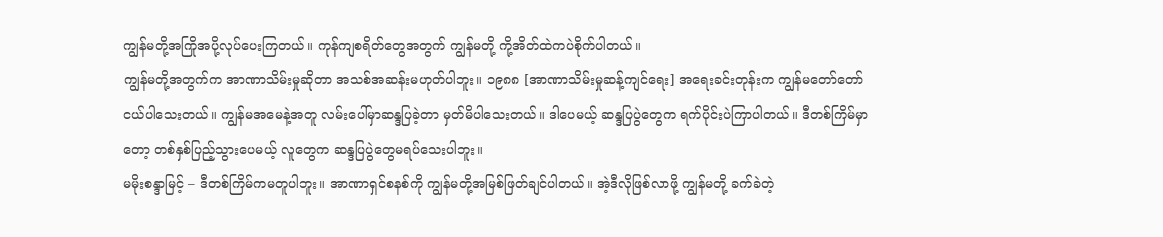ကျွန်မတို့အကြိုအပို့လုပ်ပေးကြတယ်။ ကုန်ကျစရိတ်တွေအတွက် ကျွန်မတို့ ကို့အိတ်ထဲကပဲစိုက်ပါတယ်။
ကျွန်မတို့အတွက်က အာဏာသိမ်းမှုဆိုတာ အသစ်အဆန်းမဟုတ်ပါဘူး။ ၁၉၈၈ [အာဏာသိမ်းမှုဆန့်ကျင်ရေး] အရေးခင်းတုန်းက ကျွန်မတော်တော်ငယ်ပါသေးတယ်။ ကျွန်မအမေနဲ့အတူ လမ်းပေါ်မှာဆန္ဒပြခဲ့တာ မှတ်မိပါသေးတယ်။ ဒါပေမယ့် ဆန္ဒပြပွဲတွေက ရက်ပိုင်းပဲကြာပါတယ်။ ဒီတစ်ကြိမ်မှာတော့ တစ်နှစ်ပြည့်သွားပေမယ့် လူတွေက ဆန္ဒပြပွဲတွေမရပ်သေးပါဘူး။
မမိုးစန္ဒာမြင့် – ဒီတစ်ကြိမ်ကမတူပါဘူး။ အာဏာရှင်စနစ်ကို ကျွန်မတို့အမြစ်ဖြတ်ချင်ပါတယ်။ အဲ့ဒီလိုဖြစ်လာဖို့ ကျွန်မတို့ ခက်ခဲတဲ့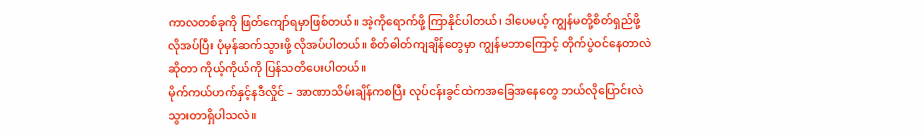ကာလတစ်ခုကို ဖြတ်ကျော်ရမှာဖြစ်တယ်။ အဲ့ကိုရောက်ဖို့ ကြာနိုင်ပါတယ်၊ ဒါပေမယ့် ကျွန်မတို့စိတ်ရှည်ဖို့လိုအပ်ပြီး ပုံမှန်ဆက်သွားဖို့ လိုအပ်ပါတယ်။ စိတ်ဓါတ်ကျချိန်တွေမှာ ကျွန်မဘာကြောင့် တိုက်ပွဲဝင်နေတာလဲဆိုတာ ကိုယ့်ကိုယ်ကို ပြန်သတိပေးပါတယ်။
မိုက်ကယ်ဟက်နှင့်နဒီလှိုင် – အာဏာသိမ်းချိန်ကစပြီး လုပ်ငန်းခွင်ထဲကအခြေအနေတွေ ဘယ်လိုပြောင်းလဲသွားတာရှိပါသလဲ။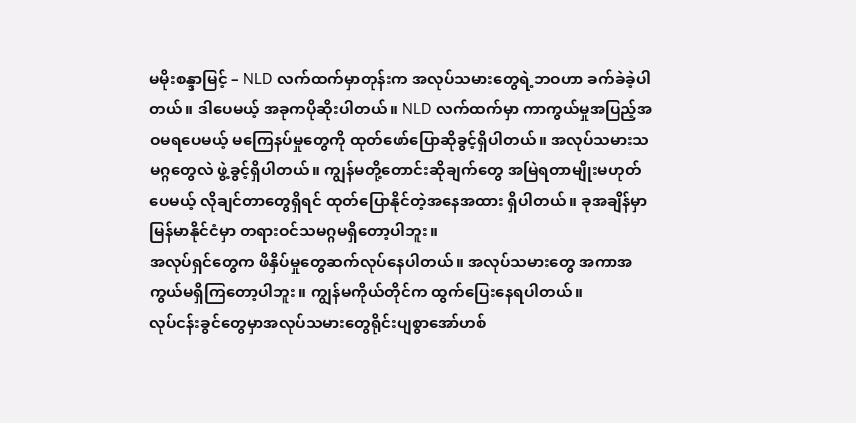မမိုးစန္ဒာမြင့် – NLD လက်ထက်မှာတုန်းက အလုပ်သမားတွေရဲ့ဘဝဟာ ခက်ခဲခဲ့ပါတယ်။ ဒါပေမယ့် အခုကပိုဆိုးပါတယ်။ NLD လက်ထက်မှာ ကာကွယ်မှုအပြည့်အဝမရပေမယ့် မကြေနပ်မှုတွေကို ထုတ်ဖော်ပြောဆိုခွင့်ရှိပါတယ်။ အလုပ်သမားသမဂ္ဂတွေလဲ ဖွဲ့ခွင့်ရှိပါတယ်။ ကျွန်မတို့တောင်းဆိုချက်တွေ အမြဲရတာမျိုးမဟုတ်ပေမယ့် လိုချင်တာတွေရှိရင် ထုတ်ပြောနိုင်တဲ့အနေအထား ရှိပါတယ်။ ခုအချိန်မှာ မြန်မာနိုင်ငံမှာ တရားဝင်သမဂ္ဂမရှိတော့ပါဘူး။
အလုပ်ရှင်တွေက ဖိနှိပ်မှုတွေဆက်လုပ်နေပါတယ်။ အလုပ်သမားတွေ အကာအကွယ်မရှိကြတော့ပါဘူး။ ကျွန်မကိုယ်တိုင်က ထွက်ပြေးနေရပါတယ်။
လုပ်ငန်းခွင်တွေမှာအလုပ်သမားတွေရိုင်းပျစွာအော်ဟစ်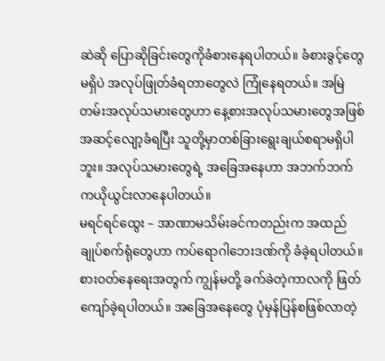ဆဲဆို ပြောဆိုခြင်းတွေကိုခံစားနေရပါတယ်။ ခံစားခွင့်တွေမရှိပဲ အလုပ်ဖြုတ်ခံရတာတွေလဲ ကြုံနေရတယ်။ အမြဲတမ်းအလုပ်သမားတွေဟာ နေ့စားအလုပ်သမားတွေအဖြစ် အဆင့်လျော့ခံရပြီး သူတို့မှာတစ်ခြားရွေးချယ်စရာမရှိပါဘူး။ အလုပ်သမားတွေရဲ့ အခြေအနေဟာ အဘက်ဘက်ကယိုယွင်းလာနေပါတယ်။
မရင်ရင်ထွေး – အာဏာမသိမ်းခင်ကတည်းက အထည်ချုပ်စက်ရုံတွေဟာ ကပ်ရောဂါဘေးဒဏ်ကို ခံခဲ့ရပါတယ်။ စားဝတ်နေရေးအတွက် ကျွန်မတို့ ခက်ခဲတဲ့ကာလကို ဖြတ်ကျော်ခဲ့ရပါတယ်။ အခြေအနေတွေ ပုံမှန်ပြန်စဖြစ်လာတဲ့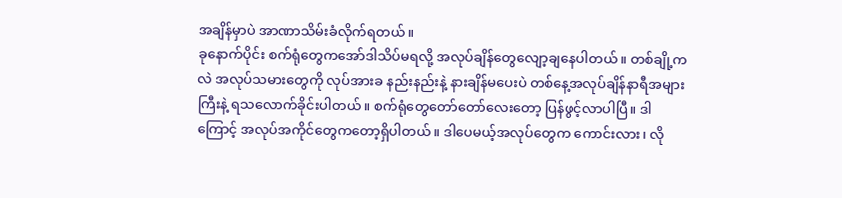အချိန်မှာပဲ အာဏာသိမ်းခံလိုက်ရတယ်။
ခုနောက်ပိုင်း စက်ရုံတွေကအော်ဒါသိပ်မရလို့ အလုပ်ချိန်တွေလျော့ချနေပါတယ်။ တစ်ချို့ကလဲ အလုပ်သမားတွေကို လုပ်အားခ နည်းနည်းနဲ့ နားချိန်မပေးပဲ တစ်နေ့အလုပ်ချိန်နာရီအများကြီးနဲ့ ရသလောက်ခိုင်းပါတယ်။ စက်ရုံတွေတော်တော်လေးတော့ ပြန်ဖွင့်လာပါပြီ။ ဒါကြောင့် အလုပ်အကိုင်တွေကတော့ရှိပါတယ်။ ဒါပေမယ့်အလုပ်တွေက ကောင်းလား၊ လို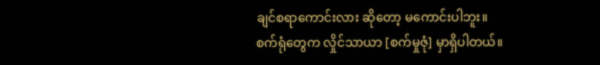ချင်စရာကောင်းလား ဆိုတော့ မကောင်းပါဘူး။
စက်ရုံတွေက လှိုင်သာယာ [စက်မှုဇုံ] မှာရှိပါတယ်။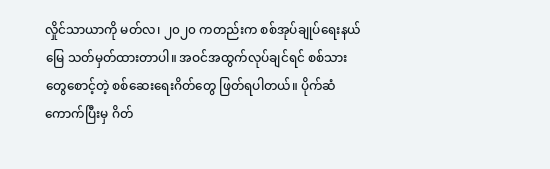လှိုင်သာယာကို မတ်လ၊ ၂၀၂၀ ကတည်းက စစ်အုပ်ချုပ်ရေးနယ်မြေ သတ်မှတ်ထားတာပါ။ အဝင်အထွက်လုပ်ချင်ရင် စစ်သားတွေစောင့်တဲ့ စစ်ဆေးရေးဂိတ်တွေ ဖြတ်ရပါတယ်။ ပိုက်ဆံကောက်ပြီးမှ ဂိတ်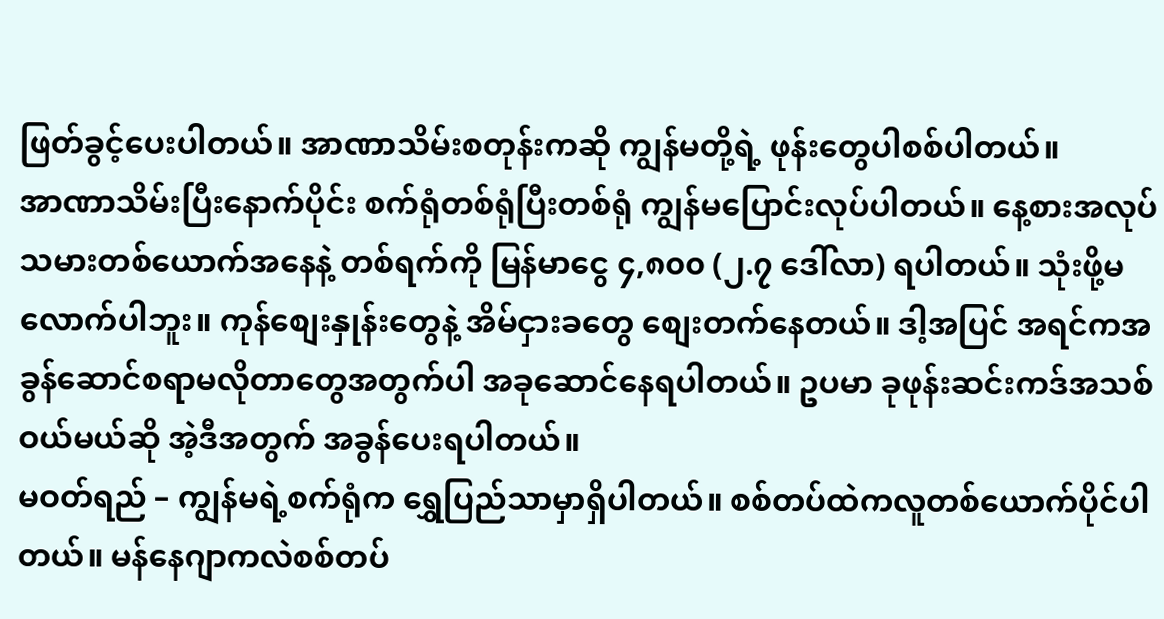ဖြတ်ခွင့်ပေးပါတယ်။ အာဏာသိမ်းစတုန်းကဆို ကျွန်မတို့ရဲ့ ဖုန်းတွေပါစစ်ပါတယ်။
အာဏာသိမ်းပြီးနောက်ပိုင်း စက်ရုံတစ်ရုံပြီးတစ်ရုံ ကျွန်မပြောင်းလုပ်ပါတယ်။ နေ့စားအလုပ်သမားတစ်ယောက်အနေနဲ့ တစ်ရက်ကို မြန်မာငွေ ၄,၈၀၀ (၂.၇ ဒေါ်လာ) ရပါတယ်။ သုံးဖို့မလောက်ပါဘူး။ ကုန်စျေးနှုန်းတွေနဲ့ အိမ်ငှားခတွေ စျေးတက်နေတယ်။ ဒါ့အပြင် အရင်ကအခွန်ဆောင်စရာမလိုတာတွေအတွက်ပါ အခုဆောင်နေရပါတယ်။ ဥပမာ ခုဖုန်းဆင်းကဒ်အသစ်ဝယ်မယ်ဆို အဲ့ဒီအတွက် အခွန်ပေးရပါတယ်။
မဝတ်ရည် – ကျွန်မရဲ့စက်ရုံက ရွှေပြည်သာမှာရှိပါတယ်။ စစ်တပ်ထဲကလူတစ်ယောက်ပိုင်ပါတယ်။ မန်နေဂျာကလဲစစ်တပ်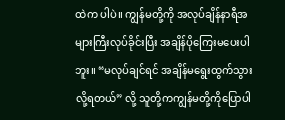ထဲက ပါပဲ။ ကျွန်မတို့ကို အလုပ်ချိန်နာရီအများကြီးလုပ်ခိုင်းပြီး အချိန်ပိုကြေးမပေးပါဘူး။ “မလုပ်ချင်ရင် အချိန်မရွေးထွက်သွားလို့ရတယ်” လို့ သူတို့ကကျွန်မတို့ကိုပြောပါ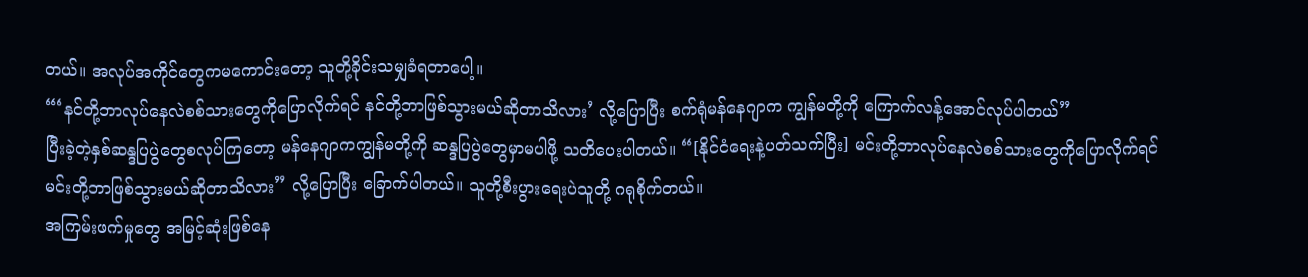တယ်။ အလုပ်အကိုင်တွေကမကောင်းတော့ သူတို့ခိုင်းသမျှခံရတာပေါ့။
“‘နင်တို့ဘာလုပ်နေလဲစစ်သားတွေကိုပြောလိုက်ရင် နင်တို့ဘာဖြစ်သွားမယ်ဆိုတာသိလား’ လို့ပြောပြီး စက်ရုံမန်နေဂျာက ကျွန်မတို့ကို ကြောက်လန့်အောင်လုပ်ပါတယ်”
ပြီးခဲ့တဲ့နှစ်ဆန္ဒပြပွဲတွေစလုပ်ကြတော့ မန်နေဂျာကကျွန်မတို့ကို ဆန္ဒပြပွဲတွေမှာမပါဖို့ သတိပေးပါတယ်။ “[နိုင်ငံရေးနဲ့ပတ်သက်ပြီး] မင်းတို့ဘာလုပ်နေလဲစစ်သားတွေကိုပြောလိုက်ရင် မင်းတို့ဘာဖြစ်သွားမယ်ဆိုတာသိလား” လို့ပြောပြီး ခြောက်ပါတယ်။ သူတို့စီးပွားရေးပဲသူတို့ ဂရုစိုက်တယ်။
အကြမ်းဖက်မှုတွေ အမြင့်ဆုံးဖြစ်နေ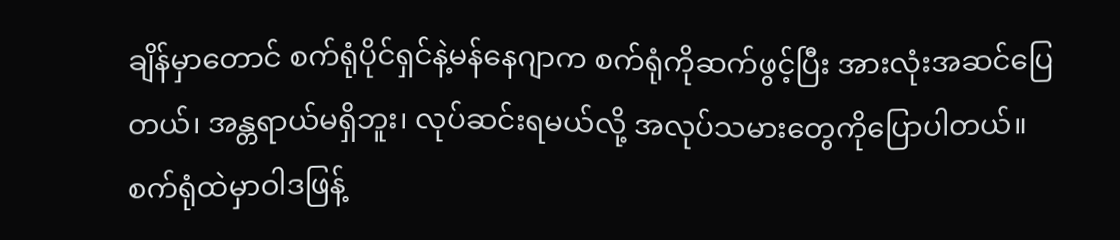ချိန်မှာတောင် စက်ရုံပိုင်ရှင်နဲ့မန်နေဂျာက စက်ရုံကိုဆက်ဖွင့်ပြီး အားလုံးအဆင်ပြေတယ်၊ အန္တရာယ်မရှိဘူး၊ လုပ်ဆင်းရမယ်လို့ အလုပ်သမားတွေကိုပြောပါတယ်။ စက်ရုံထဲမှာဝါဒဖြန့်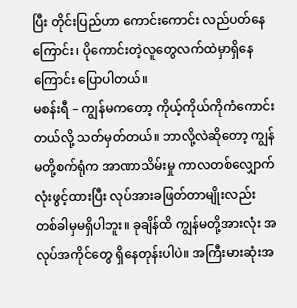ပြီး တိုင်းပြည်ဟာ ကောင်းကောင်း လည်ပတ်နေကြောင်း၊ ပိုကောင်းတဲ့လူတွေလက်ထဲမှာရှိနေကြောင်း ပြောပါတယ်။
မစန်းရီ – ကျွန်မကတော့ ကိုယ့်ကိုယ်ကိုကံကောင်းတယ်လို့ သတ်မှတ်တယ်။ ဘာလို့လဲဆိုတော့ ကျွန်မတို့စက်ရုံက အာဏာသိမ်းမှု ကာလတစ်လျှောက်လုံးဖွင့်ထားပြီး လုပ်အားခဖြတ်တာမျိုးလည်း တစ်ခါမှမရှိပါဘူး။ ခုချိန်ထိ ကျွန်မတို့အားလုံး အလုပ်အကိုင်တွေ ရှိနေတုန်းပါပဲ။ အကြီးမားဆုံးအ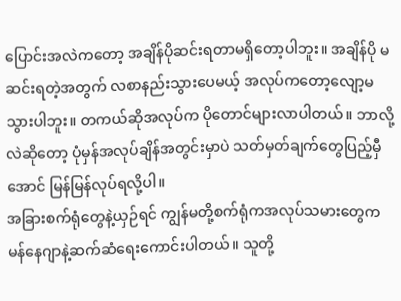ပြောင်းအလဲကတော့ အချိန်ပိုဆင်းရတာမရှိတော့ပါဘူး။ အချိန်ပို မဆင်းရတဲ့အတွက် လစာနည်းသွားပေမယ့် အလုပ်ကတော့လျော့မသွားပါဘူး။ တကယ်ဆိုအလုပ်က ပိုတောင်များလာပါတယ်။ ဘာလို့လဲဆိုတော့ ပုံမှန်အလုပ်ချိန်အတွင်းမှာပဲ သတ်မှတ်ချက်တွေပြည့်မှီအောင် မြန်မြန်လုပ်ရလို့ပါ။
အခြားစက်ရုံတွေနဲ့ယှဉ်ရင် ကျွန်မတို့စက်ရုံကအလုပ်သမားတွေက မန်နေဂျာနဲ့ဆက်ဆံရေးကောင်းပါတယ်။ သူတို့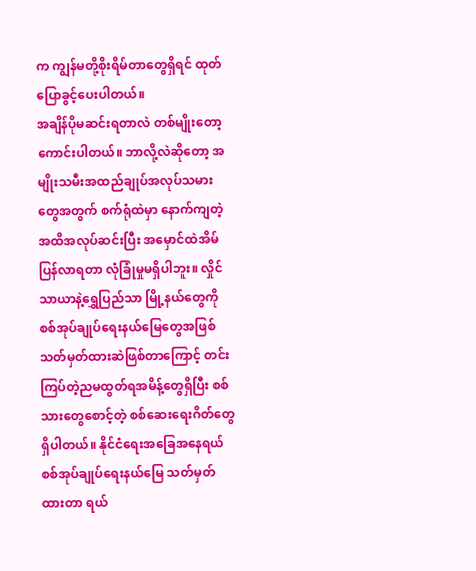က ကျွန်မတို့စိုးရိမ်တာတွေရှိရင် ထုတ်ပြောခွင့်ပေးပါတယ်။
အချိန်ပိုမဆင်းရတာလဲ တစ်မျိုးတော့ကောင်းပါတယ်။ ဘာလို့လဲဆိုတော့ အမျိုးသမီးအထည်ချုပ်အလုပ်သမားတွေအတွက် စက်ရုံထဲမှာ နောက်ကျတဲ့အထိအလုပ်ဆင်းပြီး အမှောင်ထဲအိမ်ပြန်လာရတာ လုံခြုံမှုမရှိပါဘူး။ လှိုင်သာယာနဲ့ရွှေပြည်သာ မြို့နယ်တွေကို စစ်အုပ်ချုပ်ရေးနယ်မြေတွေအဖြစ် သတ်မှတ်ထားဆဲဖြစ်တာကြောင့် တင်းကြပ်တဲ့ညမထွတ်ရအမိန့်တွေရှိပြီး စစ်သားတွေစောင့်တဲ့ စစ်ဆေးရေးဂိတ်တွေရှိပါတယ်။ နိုင်ငံရေးအခြေအနေရယ် စစ်အုပ်ချုပ်ရေးနယ်မြေ သတ်မှတ်ထားတာ ရယ်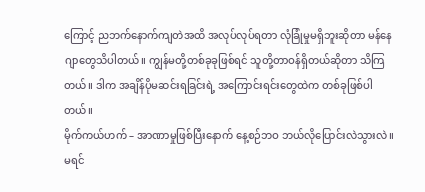ကြောင့် ညဘက်နောက်ကျတဲအထိ အလုပ်လုပ်ရတာ လုံခြုံမှုမရှိဘူးဆိုတာ မန်နေဂျာတွေသိပါတယ်။ ကျွန်မတို့တစ်ခုခုဖြစ်ရင် သူတို့တာဝန်ရှိတယ်ဆိုတာ သိကြတယ်။ ဒါက အချိန်ပိုမဆင်းရခြင်းရဲ့ အကြောင်းရင်းတွေထဲက တစ်ခုဖြစ်ပါတယ်။
မိုက်ကယ်ဟက် – အာဏာမှုဖြစ်ပြီးနောက် နေ့စဉ်ဘဝ ဘယ်လိုပြောင်းလဲသွားလဲ။
မရင်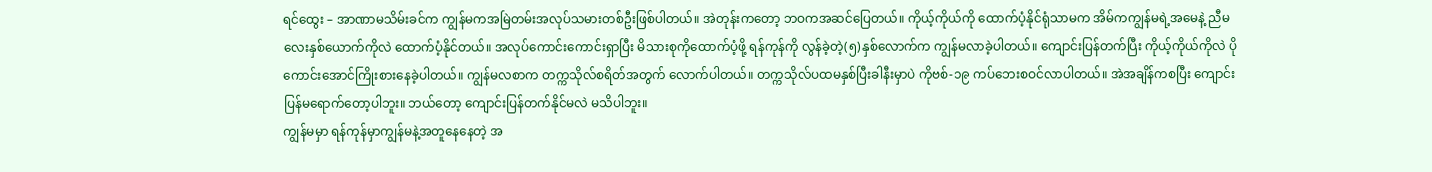ရင်ထွေး – အာဏာမသိမ်းခင်က ကျွန်မကအမြဲတမ်းအလုပ်သမားတစ်ဦးဖြစ်ပါတယ်။ အဲတုန်းကတော့ ဘဝကအဆင်ပြေတယ်။ ကိုယ့်ကိုယ်ကို ထောက်ပံ့နိုင်ရုံသာမက အိမ်ကကျွန်မရဲ့အမေနဲ့ ညီမလေးနှစ်ယောက်ကိုလဲ ထောက်ပံ့နိုင်တယ်။ အလုပ်ကောင်းကောင်းရှာပြီး မိသားစုကိုထောက်ပံ့ဖို့ ရန်ကုန်ကို လွန်ခဲ့တဲ့(၅)နှစ်လောက်က ကျွန်မလာခဲ့ပါတယ်။ ကျောင်းပြန်တက်ပြီး ကိုယ့်ကိုယ်ကိုလဲ ပိုကောင်းအောင်ကြိုးစားနေခဲ့ပါတယ်။ ကျွန်မလစာက တက္ကသိုလ်စရိတ်အတွက် လောက်ပါတယ်။ တက္ကသိုလ်ပထမနှစ်ပြီးခါနီးမှာပဲ ကိုဗစ်-၁၉ ကပ်ဘေးစဝင်လာပါတယ်။ အဲအချိန်ကစပြီး ကျောင်းပြန်မရောက်တော့ပါဘူး။ ဘယ်တော့ ကျောင်းပြန်တက်နိုင်မလဲ မသိပါဘူး။
ကျွန်မမှာ ရန်ကုန်မှာကျွန်မနဲ့အတူနေနေတဲ့ အ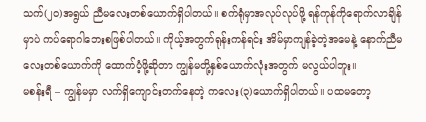သက်(၂၀)အရွယ် ညီမလေးတစ်ယောက်ရှိပါတယ်။ စက်ရုံမှာအလုပ်လုပ်ဖို့ ရန်ကုန်ကိုရောက်လာချိန်မှာပဲ ကပ်ရောဂါဘေးစဖြစ်ပါတယ်။ ကိုယ့်အတွက်ရုန်းကန်ရင်း အိမ်မှာကျန်ခဲ့တဲ့အမေနဲ့ နောက်ညီမလေးတစ်ယောက်ကို ထောက်ပံ့ဖို့ဆိုတာ ကျွန်မတို့နှစ်ယောက်လုံးအတွက် မလွယ်ပါဘူး။
မစန်းရီ – ကျွန်မမှာ လက်ရှိကျောင်းတက်နေတဲ့ ကလေး(၃)ယောက်ရှိပါတယ်။ ပထမတော့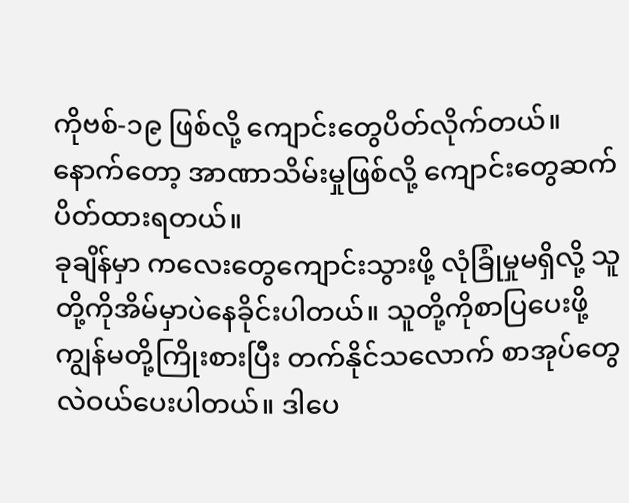ကိုဗစ်-၁၉ ဖြစ်လို့ ကျောင်းတွေပိတ်လိုက်တယ်။ နောက်တော့ အာဏာသိမ်းမှုဖြစ်လို့ ကျောင်းတွေဆက်ပိတ်ထားရတယ်။
ခုချိန်မှာ ကလေးတွေကျောင်းသွားဖို့ လုံခြုံမှုမရှိလို့ သူတို့ကိုအိမ်မှာပဲနေခိုင်းပါတယ်။ သူတို့ကိုစာပြပေးဖို့ ကျွန်မတို့ကြိုးစားပြီး တက်နိုင်သလောက် စာအုပ်တွေလဲဝယ်ပေးပါတယ်။ ဒါပေ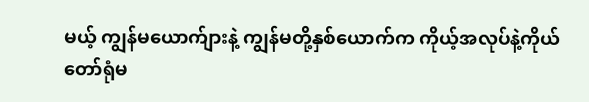မယ့် ကျွန်မယောက်ျားနဲ့ ကျွန်မတို့နှစ်ယောက်က ကိုယ့်အလုပ်နဲ့ကိုယ် တော်ရုံမ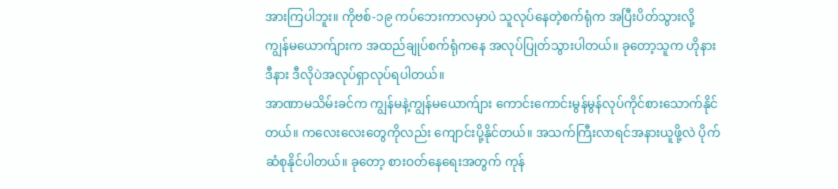အားကြပါဘူး။ ကိုဗစ်-၁၉ ကပ်ဘေးကာလမှာပဲ သူလုပ်နေတဲ့စက်ရုံက အပြီးပိတ်သွားလို့ ကျွန်မယောက်ျားက အထည်ချုပ်စက်ရုံကနေ အလုပ်ပြုတ်သွားပါတယ်။ ခုတော့သူက ဟိုနားဒီနား ဒီလိုပဲအလုပ်ရှာလုပ်ရပါတယ်။
အာဏာမသိမ်းခင်က ကျွန်မနဲ့ကျွန်မယောက်ျား ကောင်းကောင်းမွန်မွန်လုပ်ကိုင်စားသောက်နိုင်တယ်။ ကလေးလေးတွေကိုလည်း ကျောင်းပို့နိုင်တယ်။ အသက်ကြီးလာရင်အနားယူဖို့လဲ ပိုက်ဆံစုနိုင်ပါတယ်။ ခုတော့ စားဝတ်နေရေးအတွက် ကုန်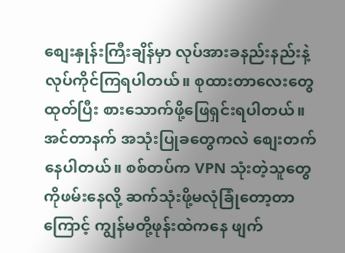စျေးနှုန်းကြီးချိန်မှာ လုပ်အားခနည်းနည်းနဲ့ လုပ်ကိုင်ကြရပါတယ်။ စုထားတာလေးတွေထုတ်ပြီး စားသောက်ဖို့ဖြေရှင်းရပါတယ်။ အင်တာနက် အသုံးပြုခတွေကလဲ စျေးတက်နေပါတယ်။ စစ်တပ်က VPN သုံးတဲ့သူတွေကိုဖမ်းနေလို့ ဆက်သုံးဖို့မလုံခြုံတော့တာကြောင့် ကျွန်မတို့ဖုန်းထဲကနေ ဖျက်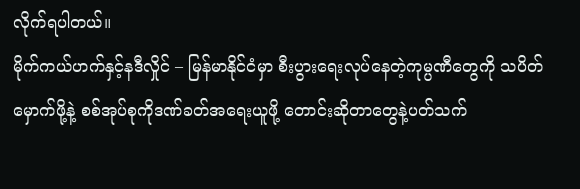လိုက်ရပါတယ်။
မိုက်ကယ်ဟက်နှင့်နဒီလှိုင် – မြန်မာနိုင်ငံမှာ စီးပွားရေးလုပ်နေတဲ့ကုမ္ပဏီတွေကို သပိတ်မှောက်ဖို့နဲ့ စစ်အုပ်စုကိုဒဏ်ခတ်အရေးယူဖို့ တောင်းဆိုတာတွေနဲ့ပတ်သက်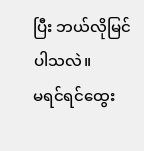ပြီး ဘယ်လိုမြင်ပါသလဲ။
မရင်ရင်ထွေး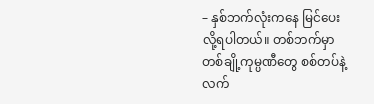– နှစ်ဘက်လုံးကနေ မြင်ပေးလို့ရပါတယ်။ တစ်ဘက်မှာ တစ်ချို့ကုမ္ပဏီတွေ စစ်တပ်နဲ့လက်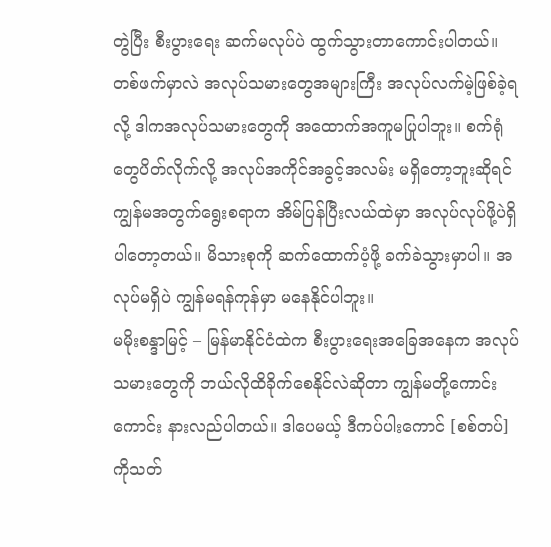တွဲပြီး စီးပွားရေး ဆက်မလုပ်ပဲ ထွက်သွားတာကောင်းပါတယ်။ တစ်ဖက်မှာလဲ အလုပ်သမားတွေအများကြီး အလုပ်လက်မဲ့ဖြစ်ခဲ့ရလို့ ဒါကအလုပ်သမားတွေကို အထောက်အကူမပြုပါဘူး။ စက်ရုံတွေပိတ်လိုက်လို့ အလုပ်အကိုင်အခွင့်အလမ်း မရှိတော့ဘူးဆိုရင် ကျွန်မအတွက်ရွေးစရာက အိမ်ပြန်ပြီးလယ်ထဲမှာ အလုပ်လုပ်ဖို့ပဲရှိပါတော့တယ်။ မိသားစုကို ဆက်ထောက်ပံ့ဖို့ ခက်ခဲသွားမှာပါ။ အလုပ်မရှိပဲ ကျွန်မရန်ကုန်မှာ မနေနိုင်ပါဘူး။
မမိုးစန္ဒာမြင့် – မြန်မာနိုင်ငံထဲက စီးပွားရေးအခြေအနေက အလုပ်သမားတွေကို ဘယ်လိုထိခိုက်စေနိုင်လဲဆိုတာ ကျွန်မတို့ကောင်းကောင်း နားလည်ပါတယ်။ ဒါပေမယ့် ဒီကပ်ပါးကောင် [စစ်တပ်] ကိုသတ်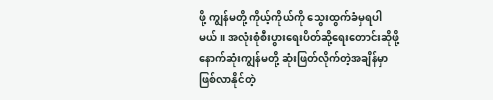ဖို့ ကျွန်မတို့ ကိုယ့်ကိုယ်ကို သွေးထွက်ခံမှရပါမယ်။ အလုံးစုံစီးပွားရေးပိတ်ဆို့ရေးတောင်းဆိုဖို့ နောက်ဆုံးကျွန်မတို့ ဆုံးဖြတ်လိုက်တဲ့အချိန်မှာ ဖြစ်လာနိုင်တဲ့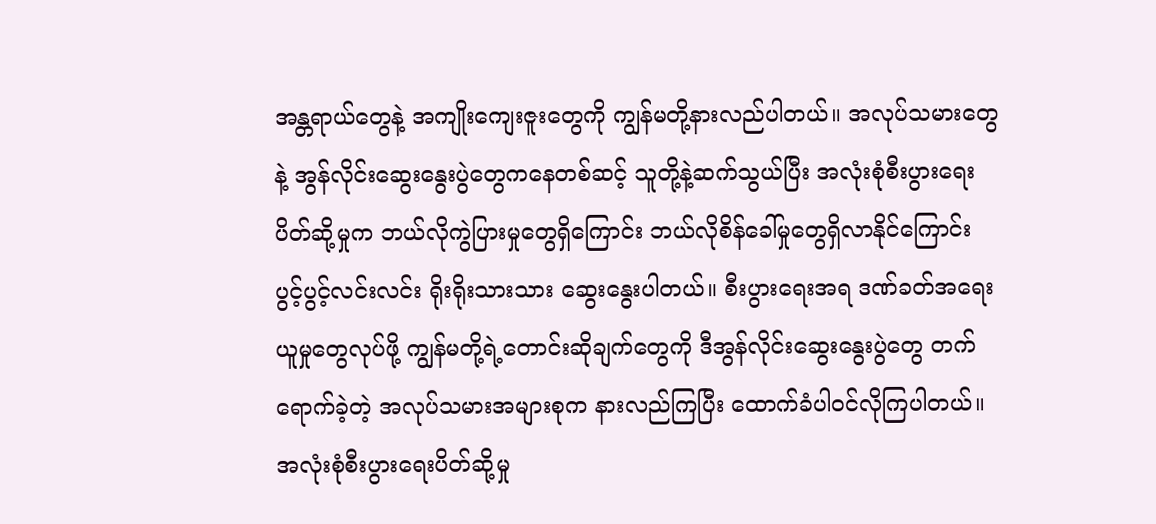အန္တရာယ်တွေနဲ့ အကျိုးကျေးဇူးတွေကို ကျွန်မတို့နားလည်ပါတယ်။ အလုပ်သမားတွေနဲ့ အွန်လိုင်းဆွေးနွေးပွဲတွေကနေတစ်ဆင့် သူတို့နဲ့ဆက်သွယ်ပြီး အလုံးစုံစီးပွားရေးပိတ်ဆို့မှုက ဘယ်လိုကွဲပြားမှုတွေရှိကြောင်း ဘယ်လိုစိန်ခေါ်မှုတွေရှိလာနိုင်ကြောင်း ပွင့်ပွင့်လင်းလင်း ရိုးရိုးသားသား ဆွေးနွေးပါတယ်။ စီးပွားရေးအရ ဒဏ်ခတ်အရေးယူမှုတွေလုပ်ဖို့ ကျွန်မတို့ရဲ့တောင်းဆိုချက်တွေကို ဒီအွန်လိုင်းဆွေးနွေးပွဲတွေ တက်ရောက်ခဲ့တဲ့ အလုပ်သမားအများစုက နားလည်ကြပြီး ထောက်ခံပါဝင်လိုကြပါတယ်။
အလုံးစုံစီးပွားရေးပိတ်ဆို့မှု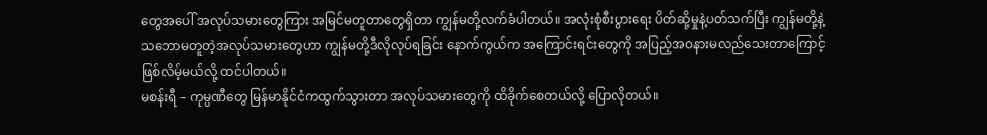တွေအပေါ် အလုပ်သမားတွေကြား အမြင်မတူတာတွေရှိတာ ကျွန်မတို့လက်ခံပါတယ်။ အလုံးစုံစီးပွားရေး ပိတ်ဆို့မှုနဲ့ပတ်သက်ပြီး ကျွန်မတို့နဲ့ သဘောမတူတဲ့အလုပ်သမားတွေဟာ ကျွန်မတို့ဒီလိုလုပ်ရခြင်း နောက်ကွယ်က အကြောင်းရင်းတွေကို အပြည့်အဝနားမလည်သေးတာကြောင့် ဖြစ်လိမ့်မယ်လို့ ထင်ပါတယ်။
မစန်းရီ – ကုမ္ပဏီတွေ မြန်မာနိုင်ငံကထွက်သွားတာ အလုပ်သမားတွေကို ထိခိုက်စေတယ်လို့ ပြောလိုတယ်။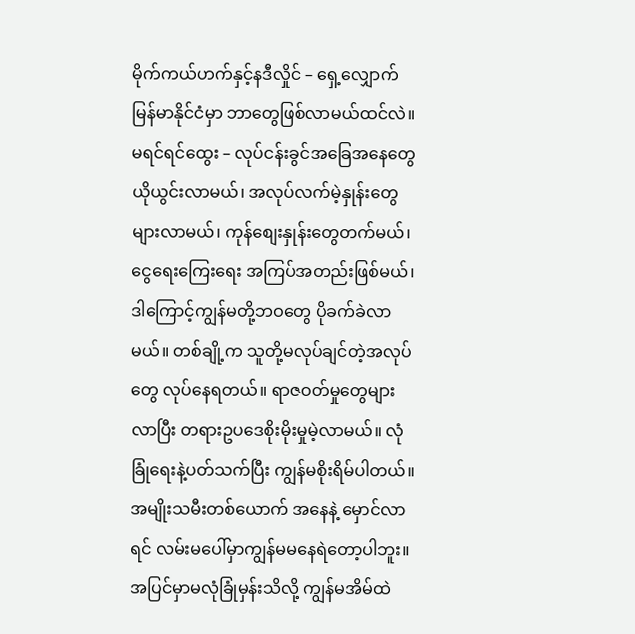မိုက်ကယ်ဟက်နှင့်နဒီလှိုင် – ရှေ့လျှောက် မြန်မာနိုင်ငံမှာ ဘာတွေဖြစ်လာမယ်ထင်လဲ။
မရင်ရင်ထွေး – လုပ်ငန်းခွင်အခြေအနေတွေယိုယွင်းလာမယ်၊ အလုပ်လက်မဲ့နှုန်းတွေများလာမယ်၊ ကုန်စျေးနှုန်းတွေတက်မယ်၊ ငွေရေးကြေးရေး အကြပ်အတည်းဖြစ်မယ်၊ ဒါကြောင့်ကျွန်မတို့ဘဝတွေ ပိုခက်ခဲလာမယ်။ တစ်ချို့က သူတို့မလုပ်ချင်တဲ့အလုပ်တွေ လုပ်နေရတယ်။ ရာဇဝတ်မှုတွေများလာပြီး တရားဥပဒေစိုးမိုးမှုမဲ့လာမယ်။ လုံခြုံရေးနဲ့ပတ်သက်ပြီး ကျွန်မစိုးရိမ်ပါတယ်။ အမျိုးသမီးတစ်ယောက် အနေနဲ့ မှောင်လာရင် လမ်းမပေါ်မှာကျွန်မမနေရဲတော့ပါဘူး။ အပြင်မှာမလုံခြုံမှန်းသိလို့ ကျွန်မအိမ်ထဲ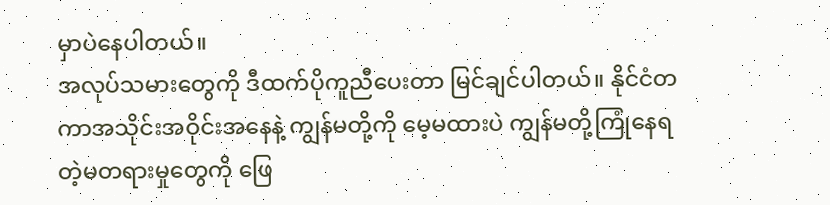မှာပဲနေပါတယ်။
အလုပ်သမားတွေကို ဒီထက်ပိုကူညီပေးတာ မြင်ချင်ပါတယ်။ နိုင်ငံတကာအသိုင်းအဝိုင်းအနေနဲ့ ကျွန်မတို့ကို မေ့မထားပဲ ကျွန်မတို့ကြုံနေရတဲ့မတရားမှုတွေကို ဖြေ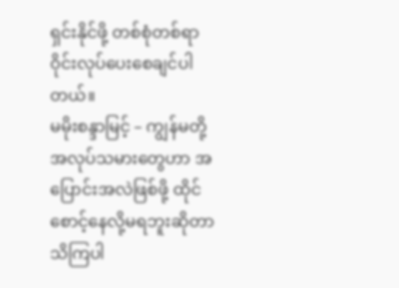ရှင်းနိုင်ဖို့ တစ်စုံတစ်ရာဝိုင်းလုပ်ပေးစေချင်ပါတယ်။
မမိုးစန္ဒာမြင့် – ကျွန်မတို့အလုပ်သမားတွေဟာ အပြောင်းအလဲဖြစ်ဖို့ ထိုင်စောင့်နေလို့မရဘူးဆိုတာ သိကြပါ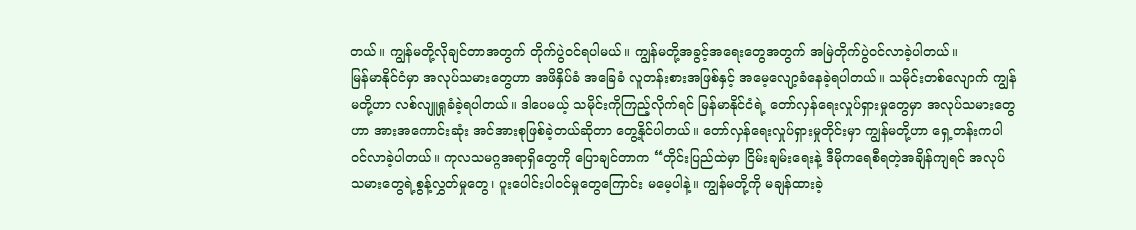တယ်။ ကျွန်မတို့လိုချင်တာအတွက် တိုက်ပွဲဝင်ရပါမယ်။ ကျွန်မတို့အခွင့်အရေးတွေအတွက် အမြဲတိုက်ပွဲဝင်လာခဲ့ပါတယ်။
မြန်မာနိုင်ငံမှာ အလုပ်သမားတွေဟာ အဖိနှိပ်ခံ အခြေခံ လူတန်းစားအဖြစ်နှင့် အမေ့လျော့ခံနေခဲ့ရပါတယ်။ သမိုင်းတစ်လျောက် ကျွန်မတို့ဟာ လစ်လျူရှုခံခဲ့ရပါတယ်။ ဒါပေမယ့် သမိုင်းကိုကြည့်လိုက်ရင် မြန်မာနိုင်ငံရဲ့ တော်လှန်ရေးလှုပ်ရှားမှုတွေမှာ အလုပ်သမားတွေဟာ အားအကောင်းဆုံး အင်အားစုဖြစ်ခဲ့တယ်ဆိုတာ တွေ့နိုင်ပါတယ်။ တော်လှန်ရေးလှုပ်ရှားမှုတိုင်းမှာ ကျွန်မတို့ဟာ ရှေ့တန်းကပါဝင်လာခဲ့ပါတယ်။ ကုလသမဂ္ဂအရာရှိတွေကို ပြောချင်တာက “တိုင်းပြည်ထဲမှာ ငြိမ်းချမ်းရေးနဲ့ ဒီမိုကရေစီရတဲ့အချိန်ကျရင် အလုပ်သမားတွေရဲ့စွန့်လွှတ်မှုတွေ၊ ပူးပေါင်းပါဝင်မှုတွေကြောင်း မမေ့ပါနဲ့။ ကျွန်မတို့ကို မချန်ထားခဲ့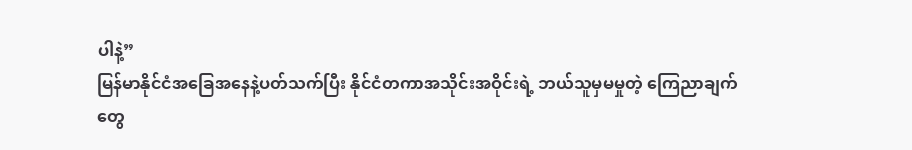ပါနဲ့”
မြန်မာနိုင်ငံအခြေအနေနဲ့ပတ်သက်ပြီး နိုင်ငံတကာအသိုင်းအဝိုင်းရဲ့ ဘယ်သူမှမမှုတဲ့ ကြေညာချက်တွေ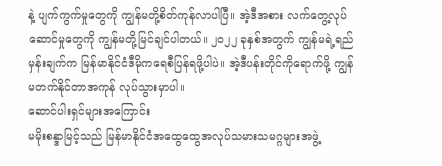နဲ့ ပျက်ကွက်မှုတွေကို ကျွန်မတို့စိတ်ကုန်လာပါပြီ။ အဲ့ဒီအစား လက်တွေ့လုပ်ဆောင်မှုတွေကို ကျွန်မတို့မြင်ချင်ပါတယ်။ ၂၀၂၂ ခုနှစ်အတွက် ကျွန်မရဲ့ရည်မှန်းချက်က မြန်မာနိုင်ငံဒီမိုကရေစီပြန်ရဖို့ပါပဲ။ အဲ့ဒီပန်းတိုင်ကိုရောက်ဖို့ ကျွန်မတက်နိုင်တာအကုန် လုပ်သွားမှာပါ။
ဆောင်ပါးရှင်များအကြောင်း
မမိုးစန္ဒာမြင့်သည် မြန်မာနိုင်ငံအထွေထွေအလုပ်သမားသမဂ္ဂများအဖွဲ့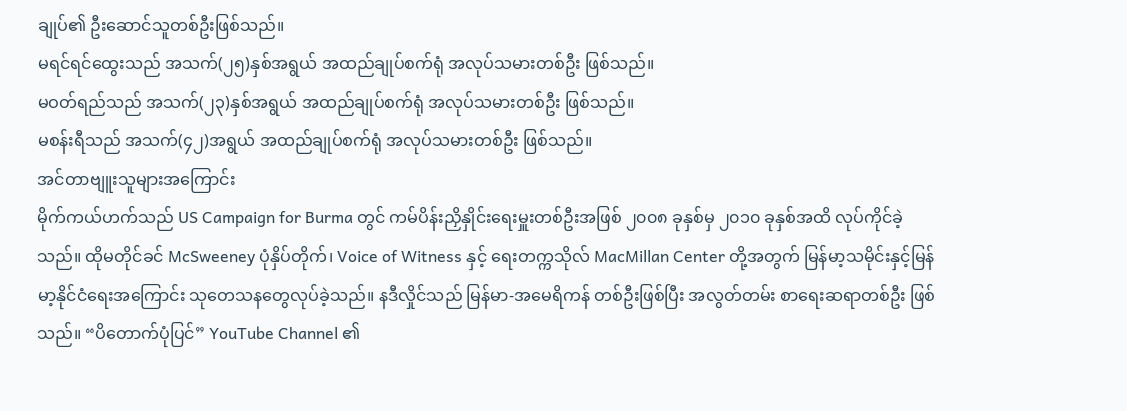ချုပ်၏ ဦးဆောင်သူတစ်ဦးဖြစ်သည်။
မရင်ရင်ထွေးသည် အသက်(၂၅)နှစ်အရွယ် အထည်ချုပ်စက်ရုံ အလုပ်သမားတစ်ဦး ဖြစ်သည်။
မဝတ်ရည်သည် အသက်(၂၃)နှစ်အရွယ် အထည်ချုပ်စက်ရုံ အလုပ်သမားတစ်ဦး ဖြစ်သည်။
မစန်းရီသည် အသက်(၄၂)အရွယ် အထည်ချုပ်စက်ရုံ အလုပ်သမားတစ်ဦး ဖြစ်သည်။
အင်တာဗျူးသူများအကြောင်း
မိုက်ကယ်ဟက်သည် US Campaign for Burma တွင် ကမ်ပိန်းညှိနှိုင်းရေးမှူးတစ်ဦးအဖြစ် ၂၀၀၈ ခုနှစ်မှ ၂၀၁၀ ခုနှစ်အထိ လုပ်ကိုင်ခဲ့သည်။ ထိုမတိုင်ခင် McSweeney ပုံနှိပ်တိုက်၊ Voice of Witness နှင့် ရေးတက္ကသိုလ် MacMillan Center တို့အတွက် မြန်မာ့သမိုင်းနှင့်မြန်မာ့နိုင်ငံရေးအကြောင်း သုတေသနတွေလုပ်ခဲ့သည်။ နဒီလှိုင်သည် မြန်မာ-အမေရိကန် တစ်ဦးဖြစ်ပြီး အလွတ်တမ်း စာရေးဆရာတစ်ဦး ဖြစ်သည်။ “ပိတောက်ပုံပြင်” YouTube Channel ၏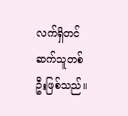လက်ရှိတင်ဆက်သူတစ်ဦးဖြစ်သည်။